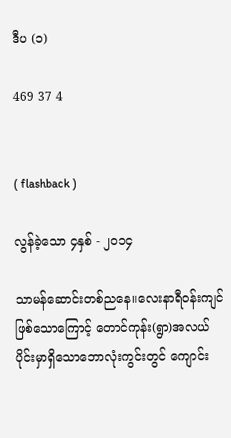ဒီပ (၁)

469 37 4


( flashback )

လွန်ခဲ့သော ၄နှစ် - ၂၀၁၄

သာမန်ဆောင်းတစ်ညနေ။လေးနာရီဝန်းကျင်ဖြစ်သောကြောင့် တောင်ကုန်း(ရွာ)အလယ်ပိုင်းမှာရှိသောဘောလုံးကွင်းတွင် ကျောင်း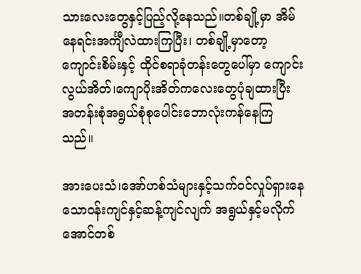သားလေးတွေနှင့်ပြည့်လို့နေသည်။တစ်ချို့မှာ အိမ်နေရင်းအင်္ကျီလဲထားကြပြီး၊ တစ်ချို့မှာတော့ ကျောင်းစိမ်းနှင့် ထိုင်စရာခုံတန်းတွေပေါ်မှာ ကျောင်းလွယ်အိတ်၊ကျောပိုးအိတ်ကလေးတွေပုံချထားပြီး အတန်းစုံအရွယ်စုံစုပေါင်းဘောလုံးကန်နေကြသည်။

အားပေးသံ၊အော်ဟစ်သံများနှင့်သက်ဝင်လှုပ်ရှားနေသောဝန်းကျင်နှင့်ဆန့်ကျင်လျက် အရွယ်နှင့်မလိုက်အောင်တစ်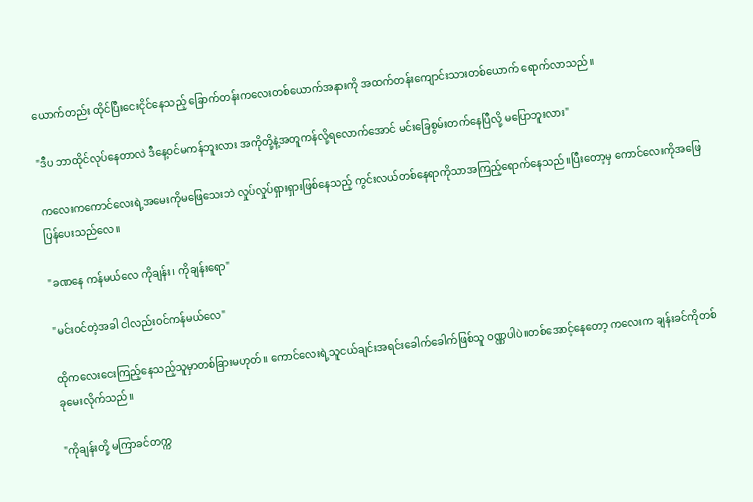ယောက်တည်း ထိုင်ပြီးငေးငိုင်နေသည့် ခြောက်တန်းကလေးတစ်ယောက်အနားကို အထက်တန်းကျောင်းသားတစ်ယောက် ရောက်လာသည်။

"ဒီပ ဘာထိုင်လုပ်နေတာလဲ ဒီနေ့ဝင်မကန်ဘူးလား အကိုတို့နဲ့အတူကန်လို့ရလောက်အောင် မင်းခြေစွမ်းတက်နေပြီလို့ မပြောဘူးလား"

ကလေးကကောင်လေးရဲ့အမေးကိုမဖြေသေးဘဲ လှုပ်လှုပ်ရှားရှားဖြစ်နေသည့် ကွင်းလယ်တစ်နေရာကိုသာအကြည့်ရောက်နေသည်။ပြီးတော့မှ ကောင်လေးကိုအဖြေပြန်ပေးသည်လေ။

"ခဏနေ ကန်မယ်လေ ကိုချန်း၊ ကိုချန်းရော"

"မင်းဝင်တဲ့အခါ ငါလည်းဝင်ကန်မယ်လေ"

ထိုကလေးငေးကြည့်နေသည့်သူမှာတစ်ခြားမဟုတ်။ ကောင်လေးရဲ့သူငယ်ချင်းအရင်းခေါက်ခေါက်ဖြစ်သူ ဝဏ္ဏပါပဲ။တစ်အောင့်နေတော့ ကလေးက ချန်းခင်ကိုတစ်ခုမေးလိုက်သည်။

"ကိုချန်းတို့ မကြာခင်တက္က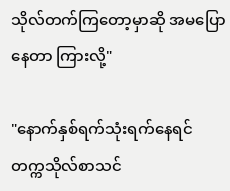သိုလ်တက်ကြတော့မှာဆို အမပြောနေတာ ကြားလို့"

"နောက်နှစ်ရက်သုံးရက်နေရင် တက္ကသိုလ်စာသင်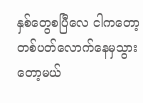နှစ်တွေစပြီလေ ငါကတော့ တစ်ပတ်လောက်နေမှသွားတော့မယ်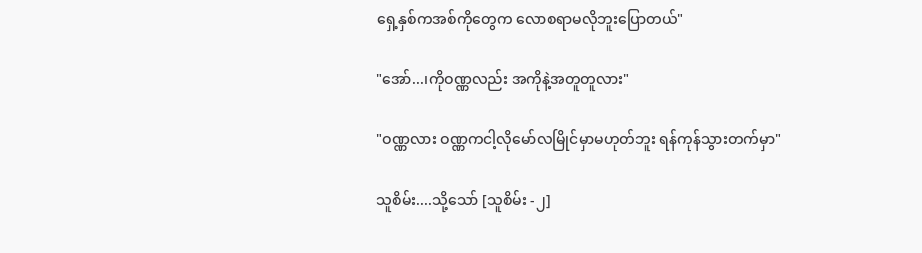ရှေ့နှစ်ကအစ်ကိုတွေက လောစရာမလိုဘူးပြောတယ်"

"အော်...၊ကိုဝဏ္ဏလည်း အကိုနဲ့အတူတူလား"

"ဝဏ္ဏလား ဝဏ္ဏကငါ့လိုမော်လမြိုင်မှာမဟုတ်ဘူး ရန်ကုန်သွားတက်မှာ"

သူစိမ်း....သို့သော် [သူစိမ်း -၂]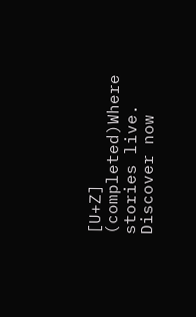[U+Z] (completed)Where stories live. Discover now